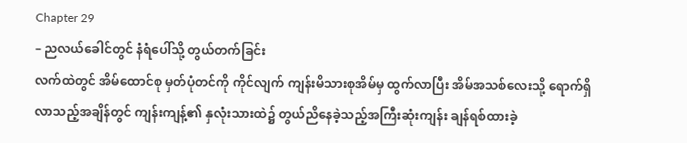Chapter 29
– ညလယ်ခေါင်တွင် နံရံပေါ်သို့ တွယ်တက်ခြင်း
လက်ထဲတွင် အိမ်ထောင်စု မှတ်ပုံတင်ကို ကိုင်လျက် ကျန်းမိသားစုအိမ်မှ ထွက်လာပြီး အိမ်အသစ်လေးသို့ ရောက်ရှိလာသည့်အချိန်တွင် ကျန်းကျန့်၏ နှလုံးသားထဲ၌ တွယ်ညိနေခဲ့သည့်အကြီးဆုံးကျန်း ချန်ရစ်ထားခဲ့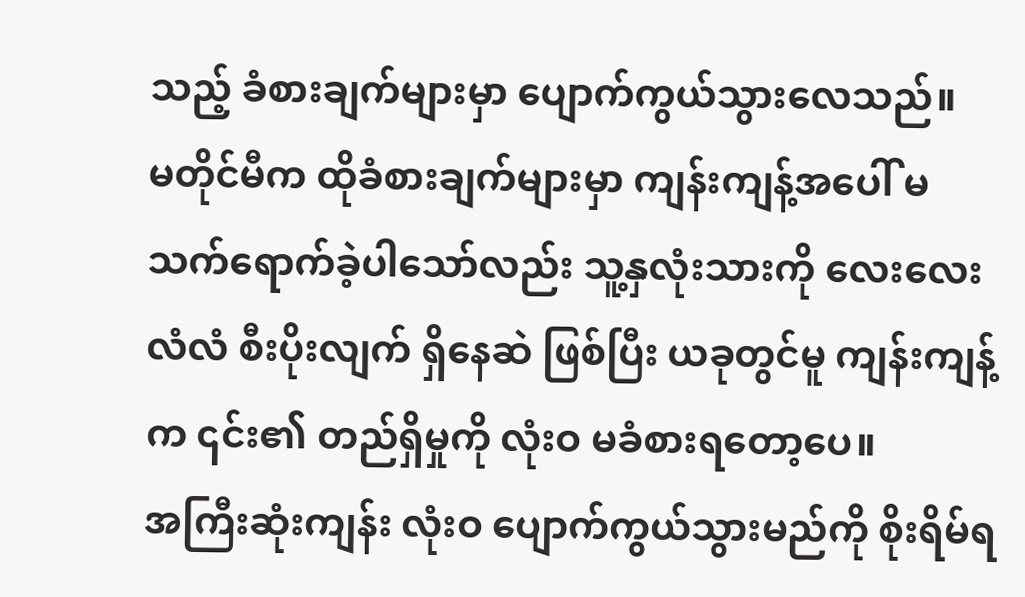သည့် ခံစားချက်များမှာ ပျောက်ကွယ်သွားလေသည်။
မတိုင်မီက ထိုခံစားချက်များမှာ ကျန်းကျန့်အပေါ် မသက်ရောက်ခဲ့ပါသော်လည်း သူ့နှလုံးသားကို လေးလေးလံလံ စီးပိုးလျက် ရှိနေဆဲ ဖြစ်ပြီး ယခုတွင်မူ ကျန်းကျန့်က ၎င်း၏ တည်ရှိမှုကို လုံးဝ မခံစားရတော့ပေ။
အကြီးဆုံးကျန်း လုံးဝ ပျောက်ကွယ်သွားမည်ကို စိုးရိမ်ရ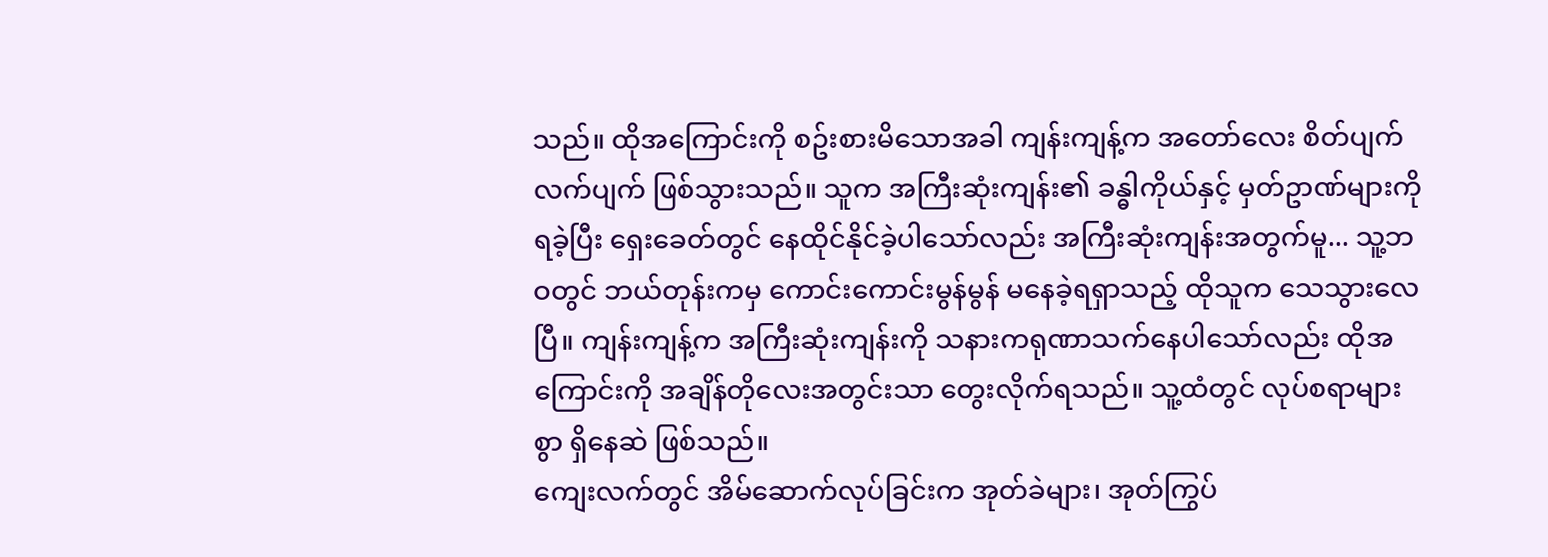သည်။ ထိုအကြောင်းကို စဥ်းစားမိသောအခါ ကျန်းကျန့်က အတော်လေး စိတ်ပျက်လက်ပျက် ဖြစ်သွားသည်။ သူက အကြီးဆုံးကျန်း၏ ခန္ဓါကိုယ်နှင့် မှတ်ဥာဏ်များကို ရခဲ့ပြီး ရှေးခေတ်တွင် နေထိုင်နိုင်ခဲ့ပါသော်လည်း အကြီးဆုံးကျန်းအတွက်မူ... သူ့ဘဝတွင် ဘယ်တုန်းကမှ ကောင်းကောင်းမွန်မွန် မနေခဲ့ရရှာသည့် ထိုသူက သေသွားလေပြီ။ ကျန်းကျန့်က အကြီးဆုံးကျန်းကို သနားကရုဏာသက်နေပါသော်လည်း ထိုအကြောင်းကို အချိန်တိုလေးအတွင်းသာ တွေးလိုက်ရသည်။ သူ့ထံတွင် လုပ်စရာများစွာ ရှိနေဆဲ ဖြစ်သည်။
ကျေးလက်တွင် အိမ်ဆောက်လုပ်ခြင်းက အုတ်ခဲများ၊ အုတ်ကြွပ်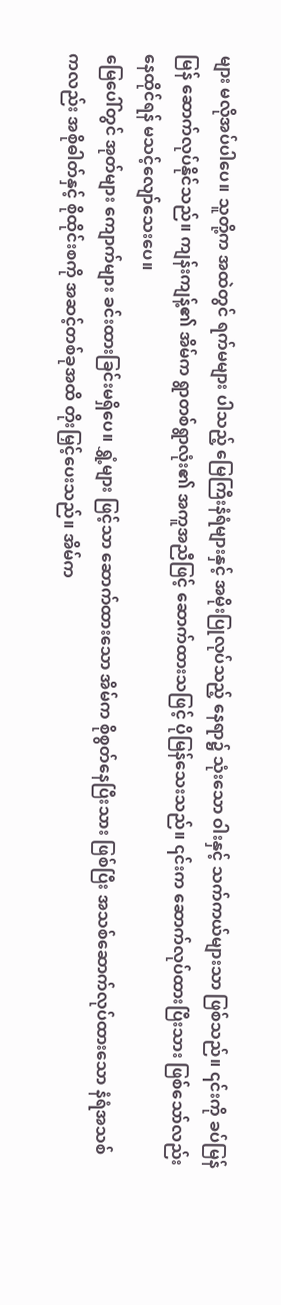များ မလိုအပ်ပါပေ။ သူတို့က အထဲတွင် ရက်မများ ပါသည့် မြေကြီးနံရံများနှင့် အမိုးပြုလုပ်သည့် နေရာ၌ သုံးသော ဝါးနှင့် သက်ကယ်များသာ ဖြစ်သည်။ ၎င်းကို ခပ်မြန်မြန် ဆောက်လုပ်နိုင်သည်။ ကျန်းကျန့်၏ အိမ်က ရွာတစ်ရွာလုံး၏ အကူအညီဖြင့် ဆောက်ထားသဖြင့် ပိုမြန်သေးသည်။ ၎င်းက ဆောက်လုပ်ထားပြီးသား ဖြစ်သော်လည်း နေထိုင်ရန် မသင့်လျော်သေးပေ။
မြေပေါ်တွင် အုတ်များ ကျောက်များ ခင်းထားခြင်းမရှိပေ။ ရွှံ့များ ဖြင့်သာ ဆောက်ထားသော အိမ်က စိုစွတ်နေပြီးသား ဖြစ်ပြီး အသစ်ဆောက်လုပ်ထားသော နံရံအသစ်ကလည်း အစိုဓါတ်နှင့် စိုထိုင်းစကို အဆင့်တစ်ခုအထိ တိုးမြှင့်ပေးသည်။ အိမ်က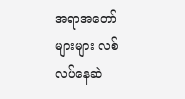အရာအတော်များများ လစ်လပ်နေဆဲ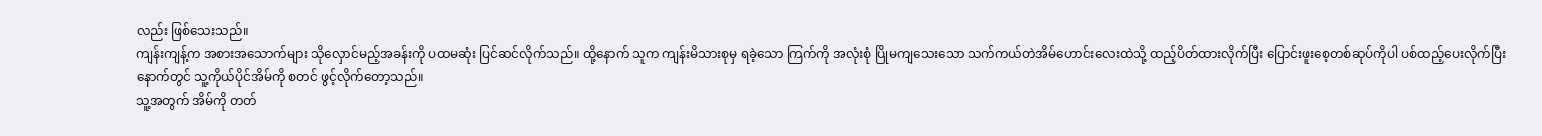လည်း ဖြစ်သေးသည်။
ကျန်းကျန့်က အစားအသောက်များ သိုလှောင်မည့်အခန်းကို ပထမဆုံး ပြင်ဆင်လိုက်သည်။ ထို့နောက် သူက ကျန်းမိသားစုမှ ရခဲ့သော ကြက်ကို အလုံးစုံ ပြိုမကျသေးသော သက်ကယ်တဲအိမ်ဟောင်းလေးထဲသို့ ထည့်ပိတ်ထားလိုက်ပြီး ပြောင်းဖူးစေ့တစ်ဆုပ်ကိုပါ ပစ်ထည့်ပေးလိုက်ပြီးနောက်တွင် သူ့ကိုယ်ပိုင်အိမ်ကို စတင် ဖွင့်လိုက်တော့သည်။
သူ့အတွက် အိမ်ကို တတ်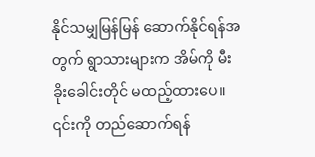နိုင်သမျှမြန်မြန် ဆောက်နိုင်ရန်အတွက် ရွာသားများက အိမ်ကို မီးခိုးခေါင်းတိုင် မထည့်ထားပေ။ ၎င်းကို တည်ဆောက်ရန်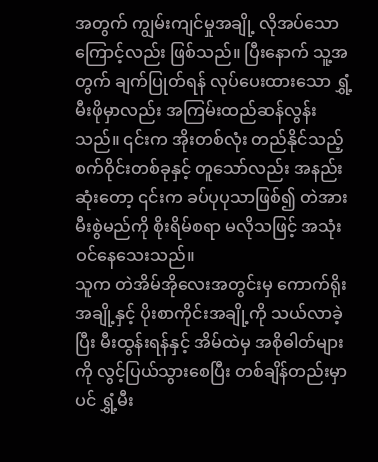အတွက် ကျွမ်းကျင်မှုအချို့ လိုအပ်သောကြောင့်လည်း ဖြစ်သည်။ ပြီးနောက် သူ့အတွက် ချက်ပြုတ်ရန် လုပ်ပေးထားသော ရွှံ့မီးဖိုမှာလည်း အကြမ်းထည်ဆန်လွန်းသည်။ ၎င်းက အိုးတစ်လုံး တည်နိုင်သည့် စက်ဝိုင်းတစ်ခုနှင့် တူသော်လည်း အနည်းဆုံးတော့ ၎င်းက ခပ်ပုပုသာဖြစ်၍ တဲအား မီးစွဲမည်ကို စိုးရိမ်စရာ မလိုသဖြင့် အသုံးဝင်နေသေးသည်။
သူက တဲအိမ်အိုလေးအတွင်းမှ ကောက်ရိုးအချို့နှင့် ပိုးစာကိုင်းအချို့ကို သယ်လာခဲ့ပြီး မီးထွန်းရန်နှင့် အိမ်ထဲမှ အစိုဓါတ်များကို လွင့်ပြယ်သွားစေပြီး တစ်ချိန်တည်းမှာပင် ရွှံ့မီး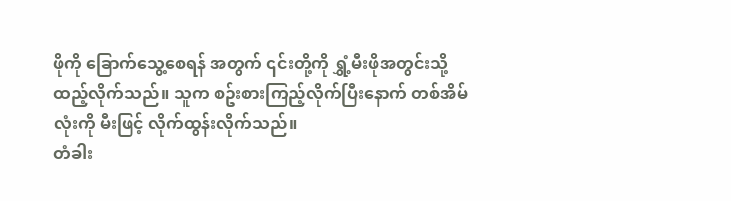ဖိုကို ခြောက်သွေ့စေရန် အတွက် ၎င်းတို့ကို ရွှံ့မီးဖိုအတွင်းသို့ ထည့်လိုက်သည်။ သူက စဥ်းစားကြည့်လိုက်ပြီးနောက် တစ်အိမ်လုံးကို မီးဖြင့် လိုက်ထွန်းလိုက်သည်။
တံခါး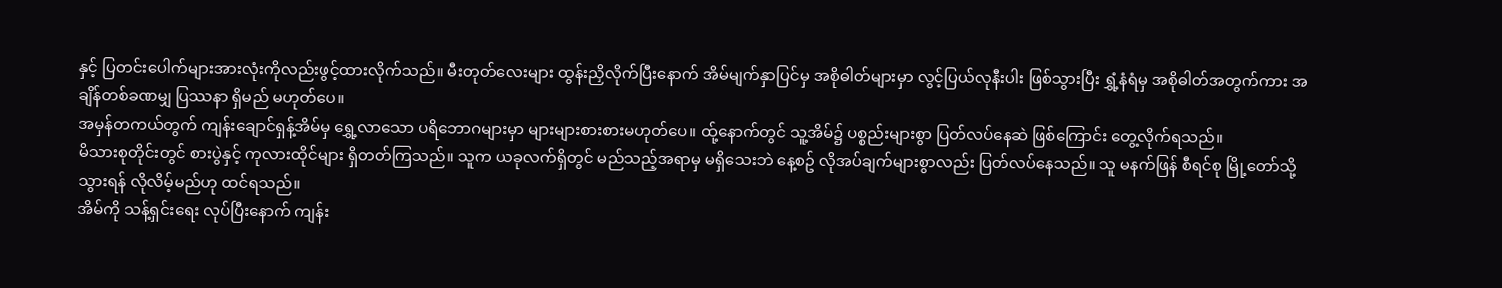နှင့် ပြတင်းပေါက်များအားလုံးကိုလည်းဖွင့်ထားလိုက်သည်။ မီးတုတ်လေးများ ထွန်းညှိလိုက်ပြီးနောက် အိမ်မျက်နှာပြင်မှ အစိုဓါတ်များမှာ လွင့်ပြယ်လုနီးပါး ဖြစ်သွားပြီး ရွှံ့နံရံမှ အစိုဓါတ်အတွက်ကား အချိန်တစ်ခဏမျှ ပြဿနာ ရှိမည် မဟုတ်ပေ။
အမှန်တကယ်တွက် ကျန်းချောင်ရှန့်အိမ်မှ ရွှေ့လာသော ပရိဘောဂများမှာ များများစားစားမဟုတ်ပေ။ ထ်ု့နောက်တွင် သူ့အိမ်၌ ပစ္စည်းများစွာ ပြတ်လပ်နေဆဲ ဖြစ်ကြောင်း တွေ့လိုက်ရသည်။
မိသားစုတိုင်းတွင် စားပွဲနှင့် ကုလားထိုင်များ ရှိတတ်ကြသည်။ သူက ယခုလက်ရှိတွင် မည်သည့်အရာမှ မရှိသေးဘဲ နေ့စဥ် လိုအပ်ချက်များစွာလည်း ပြတ်လပ်နေသည်။ သူ မနက်ဖြန် စီရင်စု မြို့တော်သို့ သွားရန် လိုလိမ့်မည်ဟု ထင်ရသည်။
အိမ်ကို သန့်ရှင်းရေး လုပ်ပြီးနောက် ကျန်း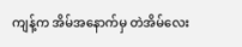ကျန့်က အိမ်အနောက်မှ တဲအိမ်လေး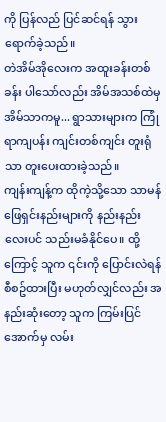ကို ပြန်လည် ပြင်ဆင်ရန် သွားရောက်ခဲ့သည်။
တဲအိမ်အိုလေးက အထူးခန်းတစ်ခန်း ပါသော်လည်း အိမ်အသစ်ထဲမှ အိမ်သာကမူ... ရွာသားများက ကြုံရာကျပန်း ကျင်းတစ်ကျင်း တူးရုံသာ တူးပေးထားခဲ့သည်။
ကျန်းကျန့်က ထိုကဲ့သို့သော သာမန် ဖြေရှင်းနည်းများကို နည်းနည်းလေးပင် သည်းမခံနိုင်ပေ။ ထို့ကြောင့် သူက ၎င်းကို ပြောင်းလဲရန် စီစဥ်ထားပြီး မဟုတ်လျှင်လည်း အနည်းဆုံးတော့ သူက ကြမ်းပြင်အောက်မှ လမ်း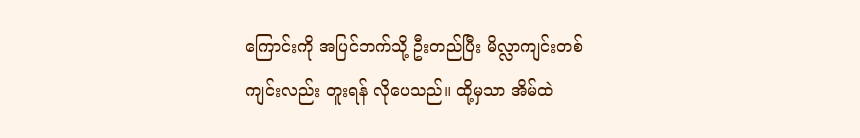ကြောင်းကို အပြင်ဘက်သို့ ဦးတည်ပြီး မိလ္လာကျင်းတစ်ကျင်းလည်း တူးရန် လိုပေသည်။ ထို့မှသာ အိမ်ထဲ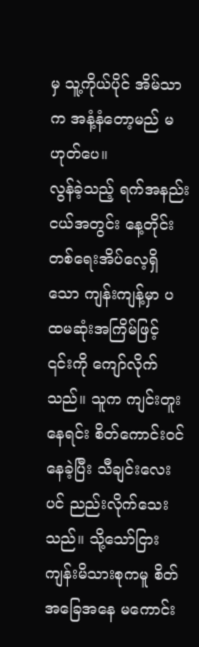မှ သူ့ကိုယ်ပိုင် အိမ်သာက အနံ့နံတော့မည် မဟုတ်ပေ။
လွန်ခဲ့သည့် ရက်အနည်းငယ်အတွင်း နေ့တိုင်း တစ်ရေးအိပ်လေ့ရှိသော ကျန်းကျန့်မှာ ပထမဆုံးအကြိမ်ဖြင့် ၎င်းကို ကျော်လိုက်သည်။ သူက ကျင်းတူးနေရင်း စိတ်ကောင်းဝင်နေခဲ့ပြီး သီချင်းလေးပင် ညည်းလိုက်သေးသည်။ သို့သော်ငြား ကျန်းမိသားစုကမူ စိတ်အခြေအနေ မကောင်း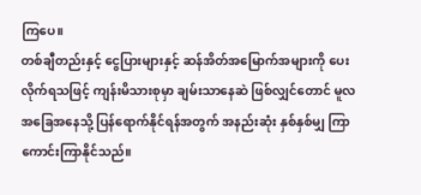ကြပေ။
တစ်ချီတည်းနှင့် ငွေပြားများနှင့် ဆန်အိတ်အမြောက်အများကို ပေးလိုက်ရသဖြင့် ကျန်းမိသားစုမှာ ချမ်းသာနေဆဲ ဖြစ်လျှင်တောင် မူလအခြေအနေသို့ ပြန်ရောက်နိုင်ရန်အတွက် အနည်းဆုံး နှစ်နှစ်မျှ ကြာကောင်းကြာနိုင်သည်။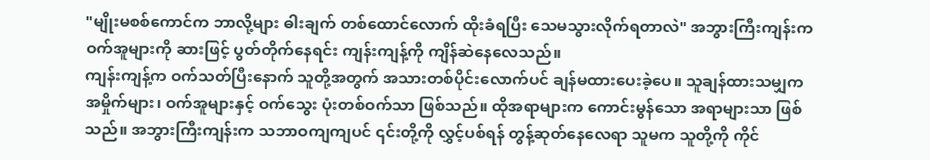"မျိုးမစစ်ကောင်က ဘာလို့များ ဓါးချက် တစ်ထောင်လောက် ထိုးခံရပြီး သေမသွားလိုက်ရတာလဲ" အဘွားကြီးကျန်းက ဝက်အူများကို ဆားဖြင့် ပွတ်တိုက်နေရင်း ကျန်းကျန့်ကို ကျိန်ဆဲနေလေသည်။
ကျန်းကျန့်က ဝက်သတ်ပြီးနောက် သူတို့အတွက် အသားတစ်ပိုင်းလောက်ပင် ချန်မထားပေးခဲ့ပေ။ သူချန်ထားသမျှက အမှိုက်များ၊ ဝက်အူများနှင့် ဝက်သွေး ပုံးတစ်ဝက်သာ ဖြစ်သည်။ ထိုအရာများက ကောင်းမွန်သော အရာများသာ ဖြစ်သည်။ အဘွားကြီးကျန်းက သဘာဝကျကျပင် ၎င်းတို့ကို လွှင့်ပစ်ရန် တွန့်ဆုတ်နေလေရာ သူမက သူတို့ကို ကိုင်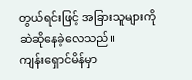တွယ်ရင်းဖြင့် အခြားသူများကို ဆဲဆိုနေခဲ့လေသည်။
ကျန်းရှောင်မိန်မှာ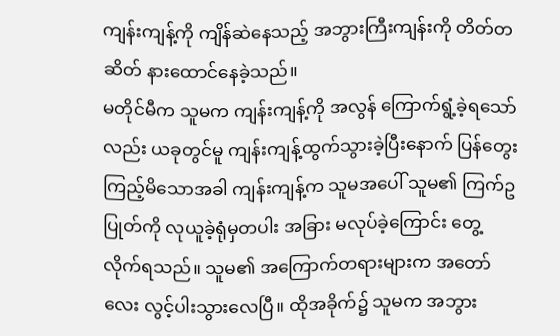ကျန်းကျန့်ကို ကျိန်ဆဲနေသည့် အဘွားကြီးကျန်းကို တိတ်တဆိတ် နားထောင်နေခဲ့သည်။
မတိုင်မီက သူမက ကျန်းကျန့်ကို အလွန် ကြောက်ရွံ့ခဲ့ရသော်လည်း ယခုတွင်မူ ကျန်းကျန့်ထွက်သွားခဲ့ပြီးနောက် ပြန်တွေးကြည့်မိသောအခါ ကျန်းကျန့်က သူမအပေါ် သူမ၏ ကြက်ဥပြုတ်ကို လုယူခဲ့ရုံမှတပါး အခြား မလုပ်ခဲ့ကြောင်း တွေ့လိုက်ရသည်။ သူမ၏ အကြောက်တရားများက အတော်လေး လွင့်ပါးသွားလေပြီ။ ထိုအခိုက်၌ သူမက အဘွား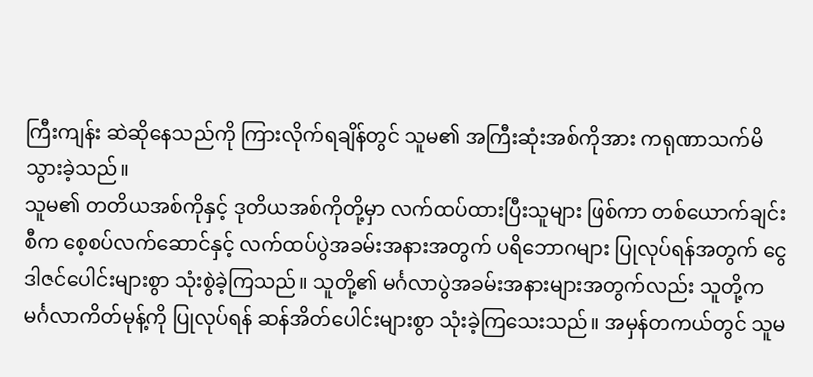ကြီးကျန်း ဆဲဆိုနေသည်ကို ကြားလိုက်ရချိန်တွင် သူမ၏ အကြီးဆုံးအစ်ကိုအား ကရုဏာသက်မိသွားခဲ့သည်။
သူမ၏ တတိယအစ်ကိုနှင့် ဒုတိယအစ်ကိုတို့မှာ လက်ထပ်ထားပြီးသူများ ဖြစ်ကာ တစ်ယောက်ချင်းစီက စေ့စပ်လက်ဆောင်နှင့် လက်ထပ်ပွဲအခမ်းအနားအတွက် ပရိဘောဂများ ပြုလုပ်ရန်အတွက် ငွေဒါဇင်ပေါင်းများစွာ သုံးစွဲခဲ့ကြသည်။ သူတို့၏ မင်္ဂလာပွဲအခမ်းအနားများအတွက်လည်း သူတို့က မင်္ဂလာကိတ်မုန့်ကို ပြုလုပ်ရန် ဆန်အိတ်ပေါင်းများစွာ သုံးခဲ့ကြသေးသည်။ အမှန်တကယ်တွင် သူမ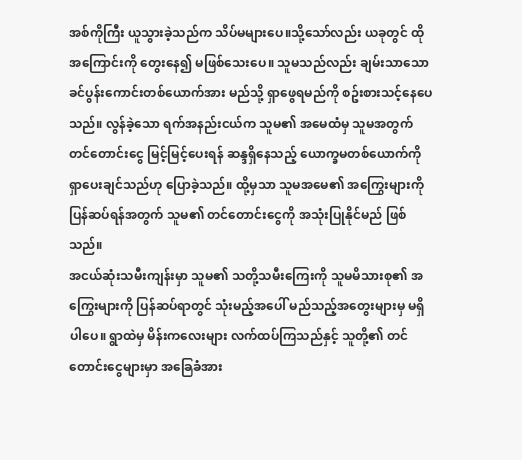အစ်ကိုကြီး ယူသွားခဲ့သည်က သိပ်မများပေ။သို့သော်လည်း ယခုတွင် ထိုအကြောင်းကို တွေးနေ၍ မဖြစ်သေးပေ။ သူမသည်လည်း ချမ်းသာသော ခင်ပွန်းကောင်းတစ်ယောက်အား မည်သို့ ရှာဖွေရမည်ကို စဥ်းစားသင့်နေပေသည်။ လွန်ခဲ့သော ရက်အနည်းငယ်က သူမ၏ အမေထံမှ သူမအတွက် တင်တောင်းငွေ မြင့်မြင့်ပေးရန် ဆန္ဒရှိနေသည့် ယောက္ခမတစ်ယောက်ကို ရှာပေးချင်သည်ဟု ပြောခဲ့သည်။ ထို့မှသာ သူမအမေ၏ အကြွေးများကို ပြန်ဆပ်ရန်အတွက် သူမ၏ တင်တောင်းငွေကို အသုံးပြုနိုင်မည် ဖြစ်သည်။
အငယ်ဆုံးသမီးကျန်းမှာ သူမ၏ သတို့သမီးကြေးကို သူမမိသားစု၏ အကြွေးများကို ပြန်ဆပ်ရာတွင် သုံးမည့်အပေါ် မည်သည့်အတွေးများမှ မရှိပါပေ။ ရွာထဲမှ မိန်းကလေးများ လက်ထပ်ကြသည်နှင့် သူတို့၏ တင်တောင်းငွေများမှာ အခြေခံအား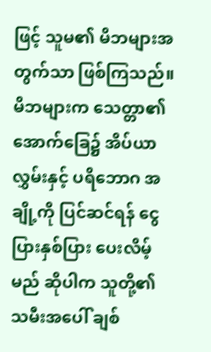ဖြင့် သူမ၏ မိဘများအတွက်သာ ဖြစ်ကြသည်။ မိဘများက သေတ္တာ၏ အောက်ခြေ၌ အိပ်ယာလွှမ်းနှင့် ပရိဘောဂ အချို့ကို ပြင်ဆင်ရန် ငွေပြားနှစ်ပြား ပေးလိမ့်မည် ဆိုပါက သူတို့၏ သမီးအပေါ် ချစ်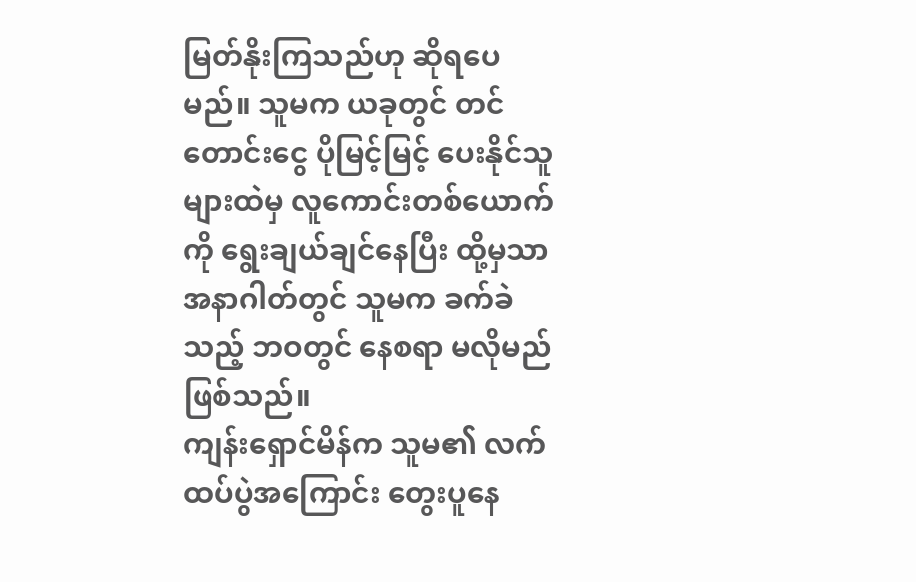မြတ်နိုးကြသည်ဟု ဆိုရပေမည်။ သူမက ယခုတွင် တင်တောင်းငွေ ပိုမြင့်မြင့် ပေးနိုင်သူများထဲမှ လူကောင်းတစ်ယောက်ကို ရွေးချယ်ချင်နေပြီး ထို့မှသာ အနာဂါတ်တွင် သူမက ခက်ခဲသည့် ဘဝတွင် နေစရာ မလိုမည် ဖြစ်သည်။
ကျန်းရှောင်မိန်က သူမ၏ လက်ထပ်ပွဲအကြောင်း တွေးပူနေ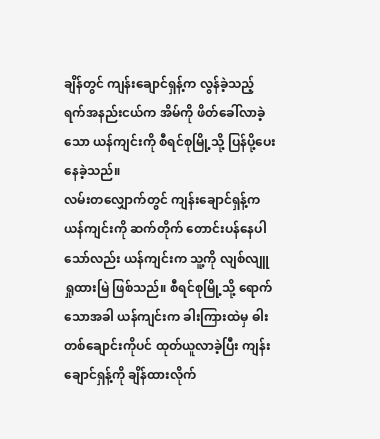ချိန်တွင် ကျန်းချောင်ရှန့်က လွန်ခဲ့သည့် ရက်အနည်းငယ်က အိမ်ကို ဖိတ်ခေါ်လာခဲ့သော ယန်ကျင်းကို စီရင်စုမြို့သို့ ပြန်ပို့ပေးနေခဲ့သည်။
လမ်းတလျှောက်တွင် ကျန်းချောင်ရှန့်က ယန်ကျင်းကို ဆက်တိုက် တောင်းပန်နေပါသော်လည်း ယန်ကျင်းက သူ့ကို လျစ်လျူရှုထားမြဲ ဖြစ်သည်။ စီရင်စုမြို့သို့ ရောက်သောအခါ ယန်ကျင်းက ခါးကြားထဲမှ ဓါးတစ်ချောင်းကိုပင် ထုတ်ယူလာခဲ့ပြီး ကျန်းချောင်ရှန့်ကို ချိန်ထားလိုက်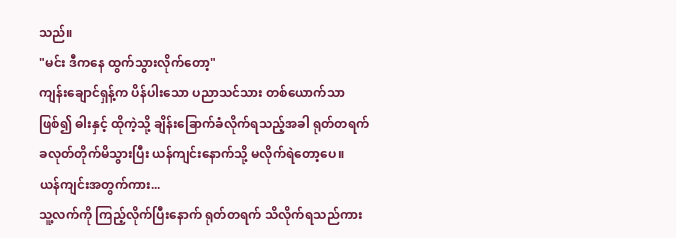သည်။
"မင်း ဒီကနေ ထွက်သွားလိုက်တော့"
ကျန်းချောင်ရှန့်က ပိန်ပါးသော ပညာသင်သား တစ်ယောက်သာ ဖြစ်၍ ဓါးနှင့် ထိုကဲ့သို့ ချိန်းခြောက်ခံလိုက်ရသည့်အခါ ရုတ်တရက် ခလုတ်တိုက်မိသွားပြီး ယန်ကျင်းနောက်သို့ မလိုက်ရဲတော့ပေ။
ယန်ကျင်းအတွက်ကား...
သူ့လက်ကို ကြည့်လိုက်ပြီးနောက် ရုတ်တရက် သိလိုက်ရသည်ကား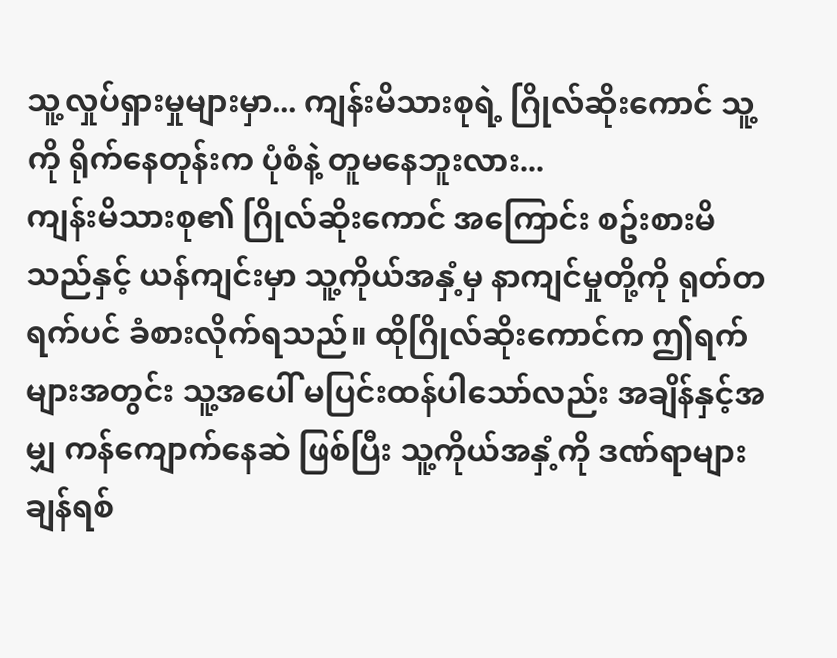သူ့လှုပ်ရှားမှုများမှာ... ကျန်းမိသားစုရဲ့ ဂြိုလ်ဆိုးကောင် သူ့ကို ရိုက်နေတုန်းက ပုံစံနဲ့ တူမနေဘူးလား...
ကျန်းမိသားစု၏ ဂြိုလ်ဆိုးကောင် အကြောင်း စဥ်းစားမိသည်နှင့် ယန်ကျင်းမှာ သူ့ကိုယ်အနှံ့မှ နာကျင်မှုတို့ကို ရုတ်တရက်ပင် ခံစားလိုက်ရသည်။ ထိုဂြိုလ်ဆိုးကောင်က ဤရက်များအတွင်း သူ့အပေါ် မပြင်းထန်ပါသော်လည်း အချိန်နှင့်အမျှ ကန်ကျောက်နေဆဲ ဖြစ်ပြီး သူ့ကိုယ်အနှံ့ကို ဒဏ်ရာများချန်ရစ်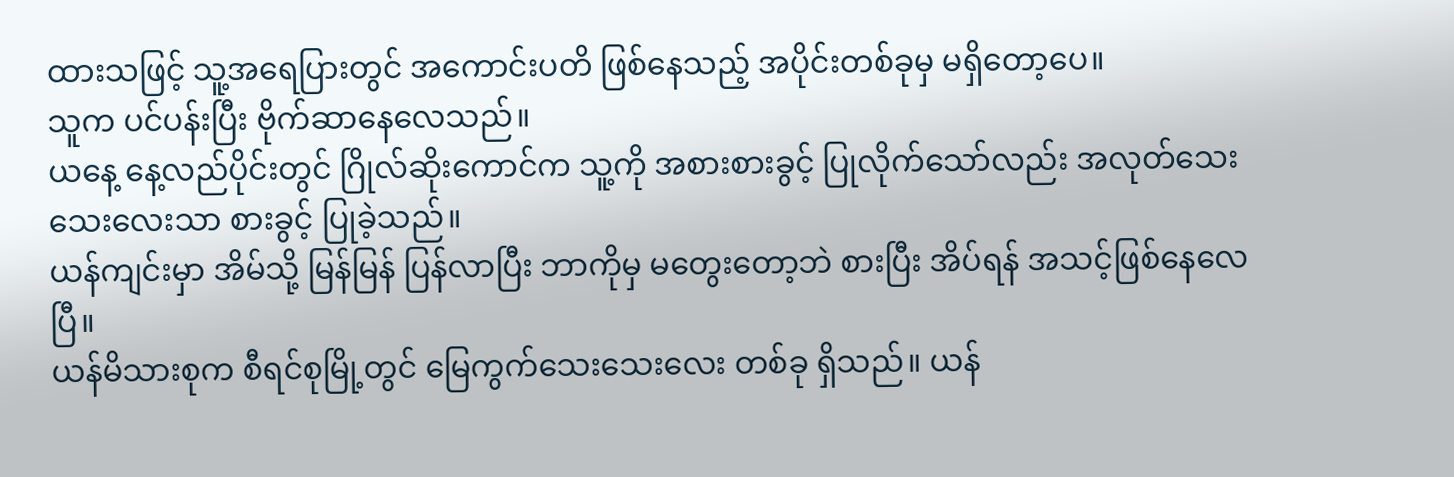ထားသဖြင့် သူ့အရေပြားတွင် အကောင်းပတိ ဖြစ်နေသည့် အပိုင်းတစ်ခုမှ မရှိတော့ပေ။
သူက ပင်ပန်းပြီး ဗိုက်ဆာနေလေသည်။
ယနေ့ နေ့လည်ပိုင်းတွင် ဂြိုလ်ဆိုးကောင်က သူ့ကို အစားစားခွင့် ပြုလိုက်သော်လည်း အလုတ်သေးသေးလေးသာ စားခွင့် ပြုခဲ့သည်။
ယန်ကျင်းမှာ အိမ်သို့ မြန်မြန် ပြန်လာပြီး ဘာကိုမှ မတွေးတော့ဘဲ စားပြီး အိပ်ရန် အသင့်ဖြစ်နေလေပြီ။
ယန်မိသားစုက စီရင်စုမြို့တွင် မြေကွက်သေးသေးလေး တစ်ခု ရှိသည်။ ယန်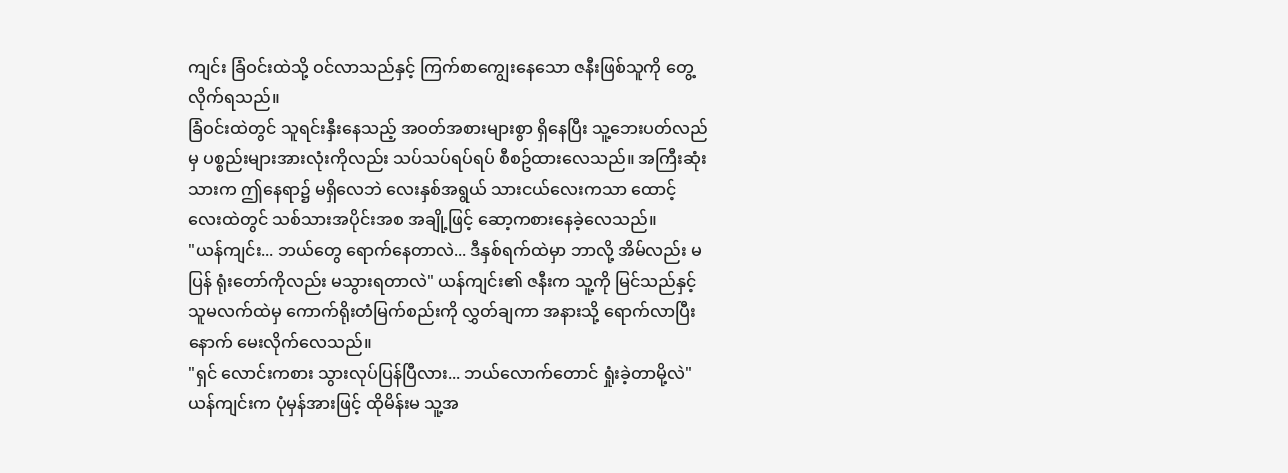ကျင်း ခြံဝင်းထဲသို့ ဝင်လာသည်နှင့် ကြက်စာကျွေးနေသော ဇနီးဖြစ်သူကို တွေ့လိုက်ရသည်။
ခြံဝင်းထဲတွင် သူရင်းနှီးနေသည့် အဝတ်အစားများစွာ ရှိနေပြီး သူ့ဘေးပတ်လည်မှ ပစ္စည်းများအားလုံးကိုလည်း သပ်သပ်ရပ်ရပ် စီစဥ်ထားလေသည်။ အကြီးဆုံးသားက ဤနေရာ၌ မရှိလေဘဲ လေးနှစ်အရွယ် သားငယ်လေးကသာ ထောင့်လေးထဲတွင် သစ်သားအပိုင်းအစ အချို့ဖြင့် ဆော့ကစားနေခဲ့လေသည်။
"ယန်ကျင်း... ဘယ်တွေ ရောက်နေတာလဲ... ဒီနှစ်ရက်ထဲမှာ ဘာလို့ အိမ်လည်း မပြန် ရုံးတော်ကိုလည်း မသွားရတာလဲ" ယန်ကျင်း၏ ဇနီးက သူ့ကို မြင်သည်နှင့် သူမလက်ထဲမှ ကောက်ရိုးတံမြက်စည်းကို လွှတ်ချကာ အနားသို့ ရောက်လာပြီးနောက် မေးလိုက်လေသည်။
"ရှင် လောင်းကစား သွားလုပ်ပြန်ပြီလား... ဘယ်လောက်တောင် ရှုံးခဲ့တာမို့လဲ"
ယန်ကျင်းက ပုံမှန်အားဖြင့် ထိုမိန်းမ သူ့အ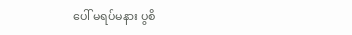ပေါ် မရပ်မနား ပွစိ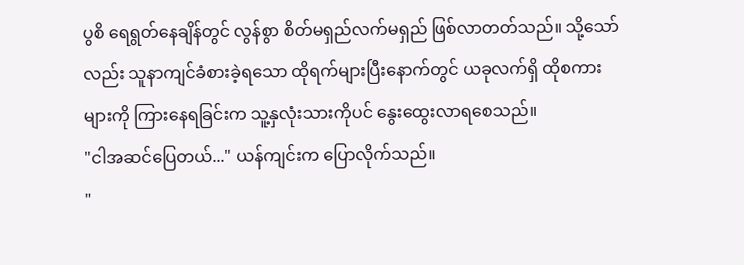ပွစိ ရေရွတ်နေချိန်တွင် လွန်စွာ စိတ်မရှည်လက်မရှည် ဖြစ်လာတတ်သည်။ သို့သော်လည်း သူနာကျင်ခံစားခဲ့ရသော ထိုရက်များပြီးနောက်တွင် ယခုလက်ရှိ ထိုစကားများကို ကြားနေရခြင်းက သူ့နှလုံးသားကိုပင် နွေးထွေးလာရစေသည်။
"ငါအဆင်ပြေတယ်..." ယန်ကျင်းက ပြောလိုက်သည်။
"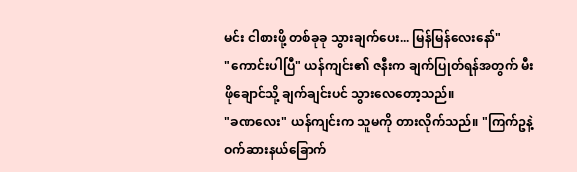မင်း ငါစားဖို့ တစ်ခုခု သွားချက်ပေး... မြန်မြန်လေးနော်"
"ကောင်းပါပြီ" ယန်ကျင်း၏ ဇနီးက ချက်ပြုတ်ရန်အတွက် မီးဖိုချောင်သို့ ချက်ချင်းပင် သွားလေတော့သည်။
"ခဏလေး" ယန်ကျင်းက သူမကို တားလိုက်သည်။ "ကြက်ဥနဲ့ ဝက်ဆားနယ်ခြောက်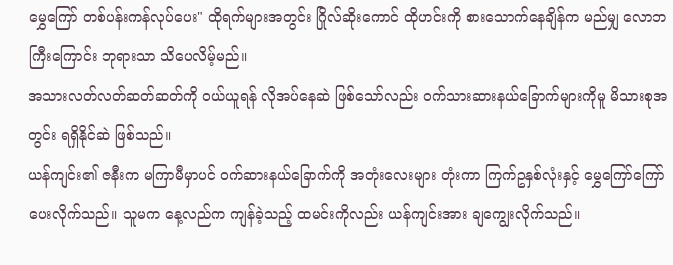မွှေကြော် တစ်ပန်းကန်လုပ်ပေး" ထိုရက်များအတွင်း ဂြိုလ်ဆိုးကောင် ထိုဟင်းကို စားသောက်နေချိန်က မည်မျှ လောဘကြီးကြောင်း ဘုရားသာ သိပေလိမ့်မည်။
အသားလတ်လတ်ဆတ်ဆတ်ကို ဝယ်ယူရန် လိုအပ်နေဆဲ ဖြစ်သော်လည်း ဝက်သားဆားနယ်ခြောက်များကိုမူ မိသားစုအတွင်း ရရှိနိုင်ဆဲ ဖြစ်သည်။
ယန်ကျင်း၏ ဇနီးက မကြာမီမှာပင် ဝက်ဆားနယ်ခြောက်ကို အတုံးလေးများ တုံးကာ ကြက်ဥနှစ်လုံးနှင့် မွှေကြော်ကြော်ပေးလိုက်သည်။ သူမက နေ့လည်က ကျန်ခဲ့သည့် ထမင်းကိုလည်း ယန်ကျင်းအား ချကျွေးလိုက်သည်။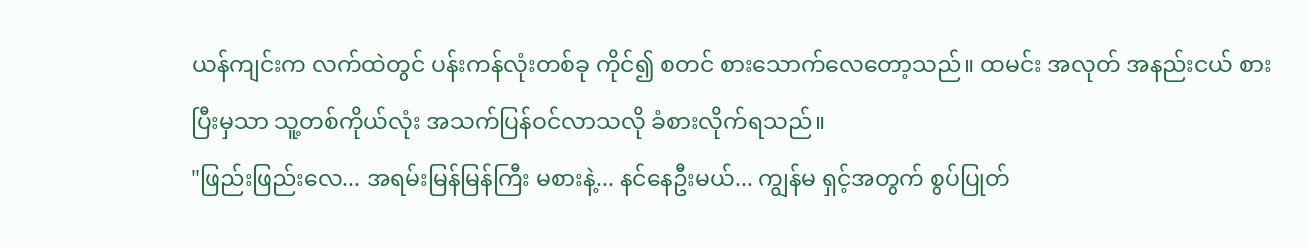ယန်ကျင်းက လက်ထဲတွင် ပန်းကန်လုံးတစ်ခု ကိုင်၍ စတင် စားသောက်လေတော့သည်။ ထမင်း အလုတ် အနည်းငယ် စားပြီးမှသာ သူ့တစ်ကိုယ်လုံး အသက်ပြန်ဝင်လာသလို ခံစားလိုက်ရသည်။
"ဖြည်းဖြည်းလေ... အရမ်းမြန်မြန်ကြီး မစားနဲ့... နင်နေဦးမယ်... ကျွန်မ ရှင့်အတွက် စွပ်ပြုတ်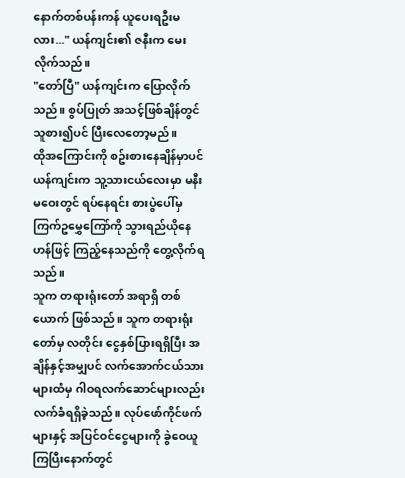နောက်တစ်ပန်းကန် ယူပေးရဦးမလား..." ယန်ကျင်း၏ ဇနီးက မေးလိုက်သည်။
"တော်ပြီ" ယန်ကျင်းက ပြောလိုက်သည်။ စွပ်ပြုတ် အသင့်ဖြစ်ချိန်တွင် သူစား၍ပင် ပြီးလေတော့မည်။
ထိုအကြောင်းကို စဥ်းစားနေချိန်မှာပင် ယန်ကျင်းက သူ့သားငယ်လေးမှာ မနီးမဝေးတွင် ရပ်နေရင်း စားပွဲပေါ်မှ ကြက်ဥမွှေကြော်ကို သွားရည်ယိုနေဟန်ဖြင့် ကြည့်နေသည်ကို တွေ့လိုက်ရသည်။
သူက တရားရုံးတော် အရာရှိ တစ်ယောက် ဖြစ်သည်။ သူက တရားရုံးတော်မှ လတိုင်း ငွေနှစ်ပြားရရှိပြီး အချိန်နှင့်အမျှပင် လက်အောက်ငယ်သားများထံမှ ဂါဝရလက်ဆောင်များလည်း လက်ခံရရှိခဲ့သည်။ လုပ်ဖော်ကိုင်ဖက်များနှင့် အပြင်ဝင်ငွေများကို ခွဲဝေယူကြပြီးနောက်တွင်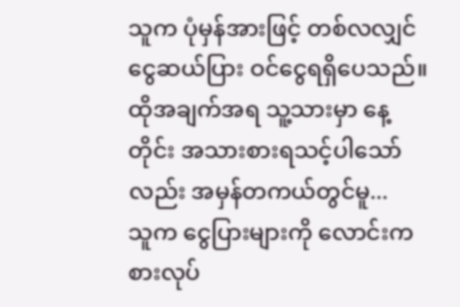သူက ပုံမှန်အားဖြင့် တစ်လလျှင် ငွေဆယ်ပြား ဝင်ငွေရရှိပေသည်။ ထိုအချက်အရ သူ့သားမှာ နေ့တိုင်း အသားစားရသင့်ပါသော်လည်း အမှန်တကယ်တွင်မူ...
သူက ငွေပြားများကို လောင်းကစားလုပ်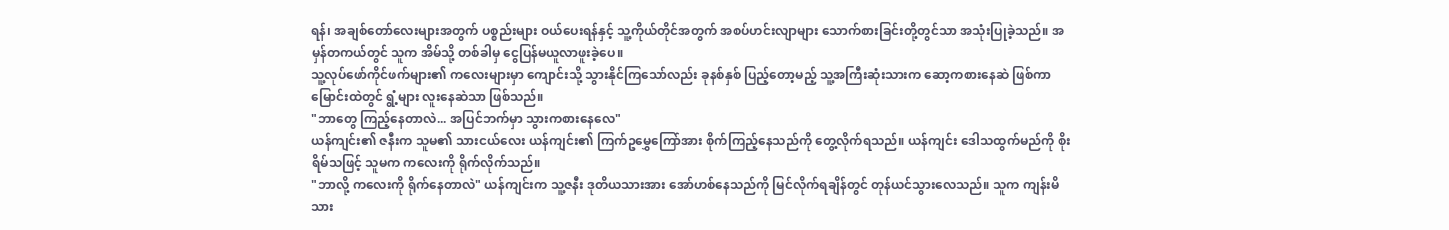ရန်၊ အချစ်တော်လေးများအတွက် ပစ္စည်းများ ဝယ်ပေးရန်နှင့် သူ့ကိုယ်တိုင်အတွက် အစပ်ဟင်းလျာများ သောက်စားခြင်းတို့တွင်သာ အသုံးပြုခဲ့သည်။ အမှန်တကယ်တွင် သူက အိမ်သို့ တစ်ခါမှ ငွေပြန်မယူလာဖူးခဲ့ပေ။
သူ့လုပ်ဖော်ကိုင်ဖက်များ၏ ကလေးများမှာ ကျောင်းသို့ သွားနိုင်ကြသော်လည်း ခုနစ်နှစ် ပြည့်တော့မည့် သူ့အကြီးဆုံးသားက ဆော့ကစားနေဆဲ ဖြစ်ကာ မြောင်းထဲတွင် ရွံ့များ လူးနေဆဲသာ ဖြစ်သည်။
"ဘာတွေ ကြည့်နေတာလဲ... အပြင်ဘက်မှာ သွားကစားနေလေ"
ယန်ကျင်း၏ ဇနီးက သူမ၏ သားငယ်လေး ယန်ကျင်း၏ ကြက်ဥမွှေကြော်အား စိုက်ကြည့်နေသည်ကို တွေ့လိုက်ရသည်။ ယန်ကျင်း ဒေါသထွက်မည်ကို စိုးရိမ်သဖြင့် သူမက ကလေးကို ရိုက်လိုက်သည်။
"ဘာလို့ ကလေးကို ရိုက်နေတာလဲ" ယန်ကျင်းက သူ့ဇနီး ဒုတိယသားအား အော်ဟစ်နေသည်ကို မြင်လိုက်ရချိန်တွင် တုန်ယင်သွားလေသည်။ သူက ကျန်းမိသား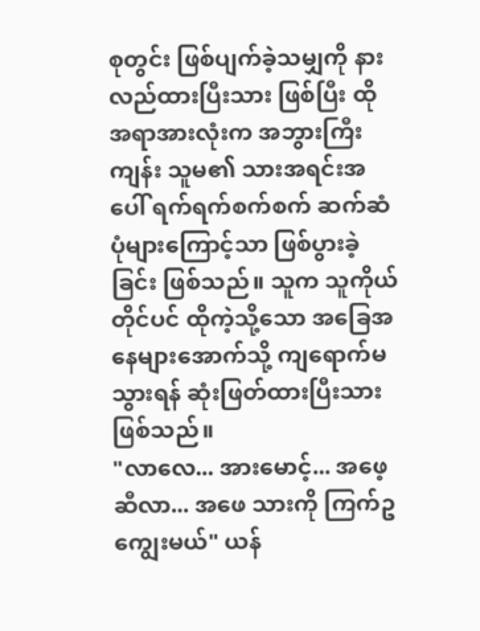စုတွင်း ဖြစ်ပျက်ခဲ့သမျှကို နားလည်ထားပြီးသား ဖြစ်ပြီး ထိုအရာအားလုံးက အဘွားကြီးကျန်း သူမ၏ သားအရင်းအပေါ် ရက်ရက်စက်စက် ဆက်ဆံပုံများကြောင့်သာ ဖြစ်ပွားခဲ့ခြင်း ဖြစ်သည်။ သူက သူကိုယ်တိုင်ပင် ထိုကဲ့သို့သော အခြေအနေများအောက်သို့ ကျရောက်မသွားရန် ဆုံးဖြတ်ထားပြီးသား ဖြစ်သည်။
"လာလေ... အားမောင့်... အဖေ့ဆီလာ... အဖေ သားကို ကြက်ဥကျွေးမယ်" ယန်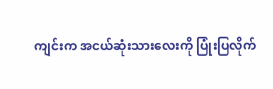ကျင်းက အငယ်ဆုံးသားလေးကို ပြုံးပြလိုက်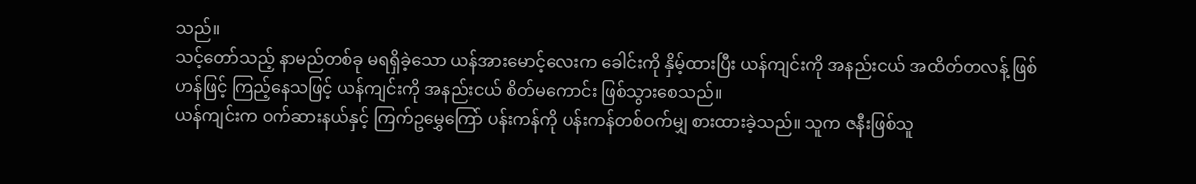သည်။
သင့်တော်သည့် နာမည်တစ်ခု မရရှိခဲ့သော ယန်အားမောင့်လေးက ခေါင်းကို နှိမ့်ထားပြီး ယန်ကျင်းကို အနည်းငယ် အထိတ်တလန့် ဖြစ်ဟန်ဖြင့် ကြည့်နေသဖြင့် ယန်ကျင်းကို အနည်းငယ် စိတ်မကောင်း ဖြစ်သွားစေသည်။
ယန်ကျင်းက ဝက်ဆားနယ်နှင့် ကြက်ဥမွှေကြော် ပန်းကန်ကို ပန်းကန်တစ်ဝက်မျှ စားထားခဲ့သည်။ သူက ဇနီးဖြစ်သူ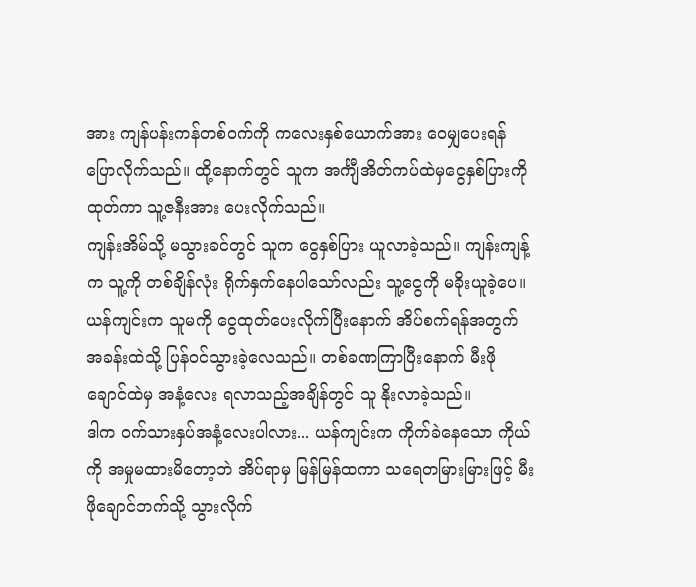အား ကျန်ပန်းကန်တစ်ဝက်ကို ကလေးနှစ်ယောက်အား ဝေမျှပေးရန် ပြောလိုက်သည်။ ထို့နောက်တွင် သူက အင်္ကျီအိတ်ကပ်ထဲမှငွေနှစ်ပြားကို ထုတ်ကာ သူ့ဇနီးအား ပေးလိုက်သည်။
ကျန်းအိမ်သို့ မသွားခင်တွင် သူက ငွေနှစ်ပြား ယူလာခဲ့သည်။ ကျန်းကျန့်က သူ့ကို တစ်ချိန်လုံး ရိုက်နှက်နေပါသော်လည်း သူ့ငွေကို မခိုးယူခဲ့ပေ။
ယန်ကျင်းက သူမကို ငွေထုတ်ပေးလိုက်ပြီးနောက် အိပ်စက်ရန်အတွက် အခန်းထဲသို့ ပြန်ဝင်သွားခဲ့လေသည်။ တစ်ခဏကြာပြီးနောက် မီးဖိုချောင်ထဲမှ အနံ့လေး ရလာသည့်အချိန်တွင် သူ နိုးလာခဲ့သည်။
ဒါက ဝက်သားနှပ်အနံ့လေးပါလား... ယန်ကျင်းက ကိုက်ခဲနေသော ကိုယ်ကို အမှုမထားမိတော့ဘဲ အိပ်ရာမှ မြန်မြန်ထကာ သရေတမြားမြားဖြင့် မီးဖိုချောင်ဘက်သို့ သွားလိုက်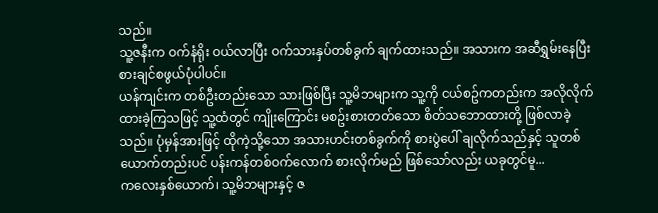သည်။
သူ့ဇနီးက ဝက်နံရိုး ဝယ်လာပြီး ဝက်သားနှပ်တစ်ခွက် ချက်ထားသည်။ အသားက အဆီရွှမ်းနေပြီး စားချင်စဖွယ်ပုံပါပင်။
ယန်ကျင်းက တစ်ဦးတည်းသော သားဖြစ်ပြီး သူ့မိဘများက သူ့ကို ငယ်စဥ်ကတည်းက အလိုလိုက်ထားခဲ့ကြသဖြင့် သူ့ထံတွင် ကျိုးကြောင်း မစဥ်းစားတတ်သော စိတ်သဘောထားတို့ ဖြစ်လာခဲ့သည်။ ပုံမှန်အားဖြင့် ထိုကဲ့သို့သော အသားဟင်းတစ်ခွက်ကို စားပွဲပေါ် ချလိုက်သည်နှင့် သူတစ်ယောက်တည်းပင် ပန်းကန်တစ်ဝက်လောက် စားလိုက်မည် ဖြစ်သော်လည်း ယခုတွင်မူ...
ကလေးနှစ်ယောက်၊ သူ့မိဘများနှင့် ဇ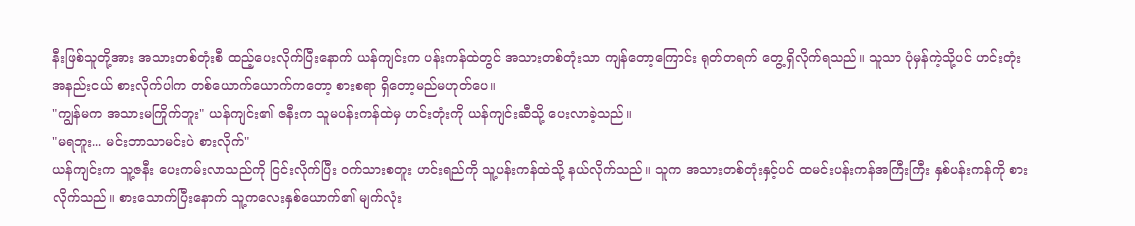နီးဖြစ်သူတို့အား အသားတစ်တုံးစီ ထည့်ပေးလိုက်ပြီးနောက် ယန်ကျင်းက ပန်းကန်ထဲတွင် အသားတစ်တုံးသာ ကျန်တော့ကြောင်း ရုတ်တရက် တွေ့ရှိလိုက်ရသည်။ သူသာ ပုံမှန်ကဲ့သို့ပင် ဟင်းတုံး အနည်းငယ် စားလိုက်ပါက တစ်ယောက်ယောက်ကတော့ စားစရာ ရှိတော့မည်မဟုတ်ပေ။
"ကျွန်မက အသားမကြိုက်ဘူး" ယန်ကျင်း၏ ဇနီးက သူမပန်းကန်ထဲမှ ဟင်းတုံးကို ယန်ကျင်းဆီသို့ ပေးလာခဲ့သည်။
"မရဘူး... မင်းဘာသာမင်းပဲ စားလိုက်"
ယန်ကျင်းက သူ့ဇနီး ပေးကမ်းလာသည်ကို ငြင်းလိုက်ပြီး ဝက်သားစတူး ဟင်းရည်ကို သူ့ပန်းကန်ထဲသို့ နယ်လိုက်သည်။ သူက အသားတစ်တုံးနှင့်ပင် ထမင်းပန်းကန်အကြီးကြီး နှစ်ပန်းကန်ကို စားလိုက်သည်။ စားသောက်ပြီးနောက် သူ့ကလေးနှစ်ယောက်၏ မျက်လုံး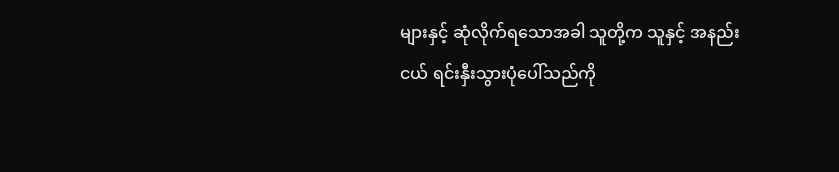များနှင့် ဆုံလိုက်ရသောအခါ သူတို့က သူနှင့် အနည်းငယ် ရင်းနှီးသွားပုံပေါ်သည်ကို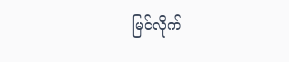မြင်လိုက်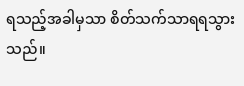ရသည့်အခါမှသာ စိတ်သက်သာရရသွားသည်။